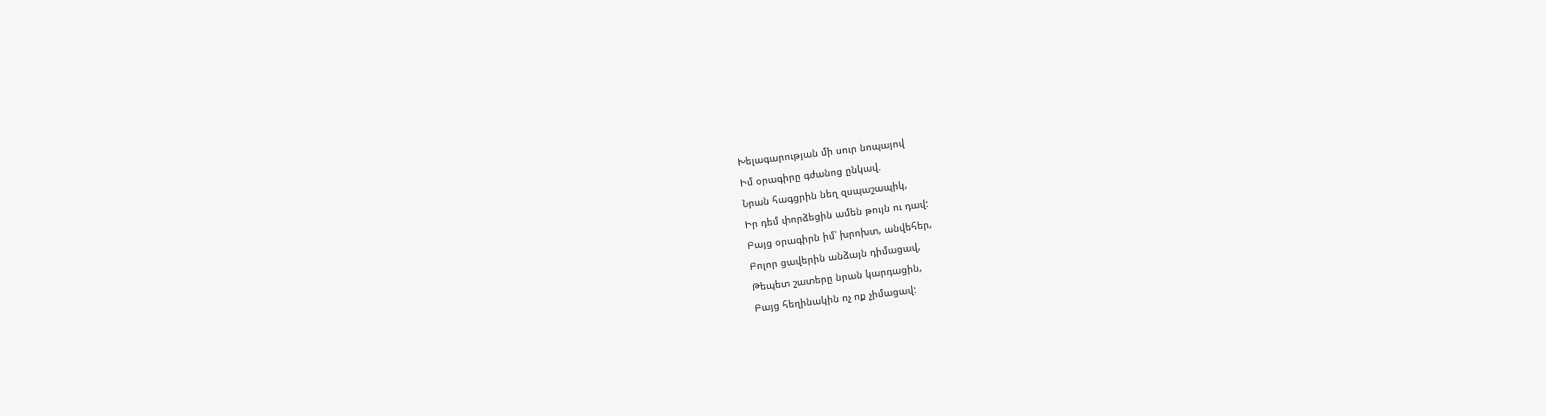Խելագարության մի սուր նոպայով
Իմ օրագիրը գժանոց ընկավ.
Նրան հագցրին նեղ զսպաշապիկ,
Իր դեմ փորձեցին ամեն թույն ու դավ:
Բայց օրագիրն իմ՝ խրոխտ, անվեհեր,
Բոլոր ցավերին անձայն դիմացավ,
Թեպետ շատերը նրան կարդացին,
Բայց հեղինակին ոչ ոք չիմացավ: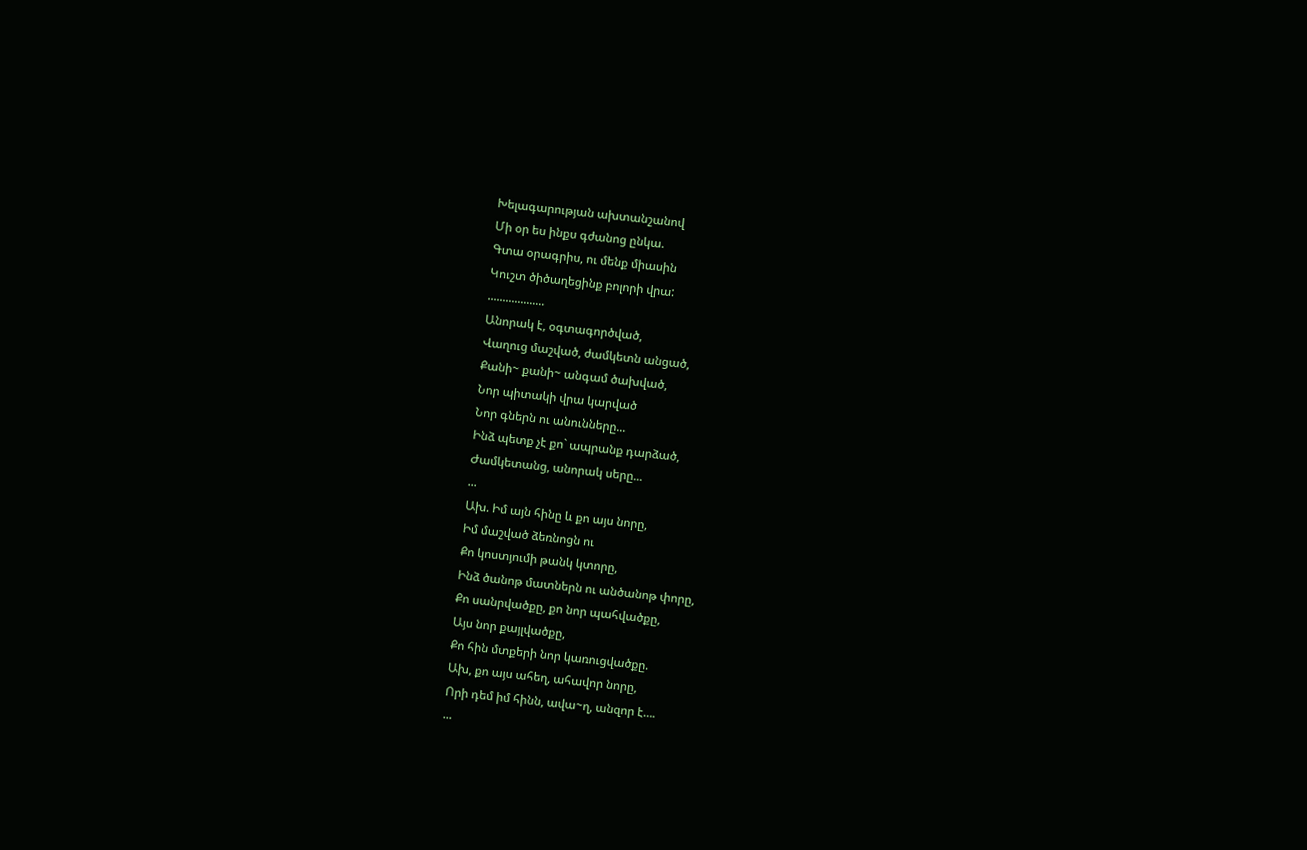Խելագարության ախտանշանով
Մի օր ես ինքս գժանոց ընկա.
Գտա օրագրիս, ու մենք միասին
Կուշտ ծիծաղեցինք բոլորի վրա:
...................
Անորակ է, օգտագործված,
Վաղուց մաշված, ժամկետն անցած,
Քանի~ քանի~ անգամ ծախված,
Նոր պիտակի վրա կարված
Նոր գներն ու անունները...
Ինձ պետք չէ քո` ապրանք դարձած,
Ժամկետանց, անորակ սերը...
...
Ախ. Իմ այն հինը և քո այս նորը,
Իմ մաշված ձեռնոցն ու
Քո կոստյումի թանկ կտորը,
Ինձ ծանոթ մատներն ու անծանոթ փորը,
Քո սանրվածքը, քո նոր պահվածքը,
Այս նոր քայլվածքը,
Քո հին մտքերի նոր կառուցվածքը.
Ախ, քո այս ահեղ, ահավոր նորը,
Որի դեմ իմ հինն, ավա~ղ, անզոր է….
...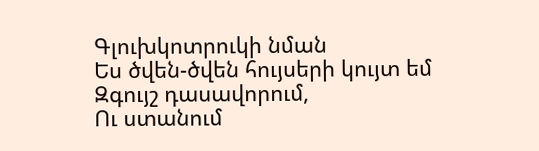Գլուխկոտրուկի նման
Ես ծվեն-ծվեն հույսերի կույտ եմ
Զգույշ դասավորում,
Ու ստանում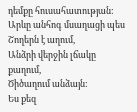դեմքը հուսահատության:
Արևը անհոգ մսաղացի պես
Շողերն է աղում,
Անձրի վերջին լճակը քաղում,
Ծիծաղում անձայն:
Ես քեզ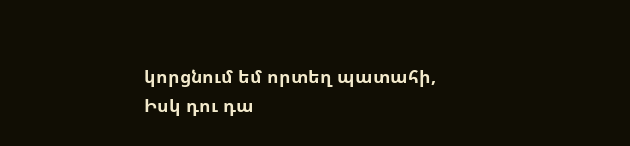կորցնում եմ որտեղ պատահի,
Իսկ դու դա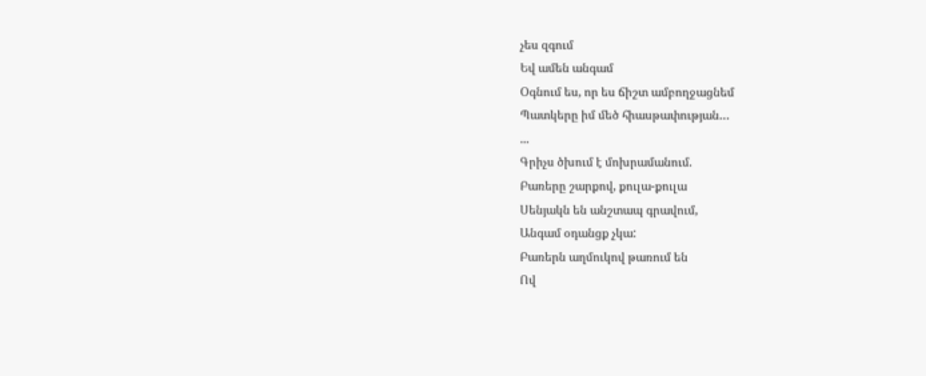չես զգում
Եվ ամեն անգամ
Օգնում ես, որ ես ճիշտ ամբողջացնեմ
Պատկերը իմ մեծ հիասթափության…
...
Գրիչս ծխում է մոխրամանում.
Բառերը շարքով, քուլա-քուլա
Սենյակն են անշտապ գրավում,
Անգամ օդանցք չկա:
Բառերն աղմուկով թառում են
Ով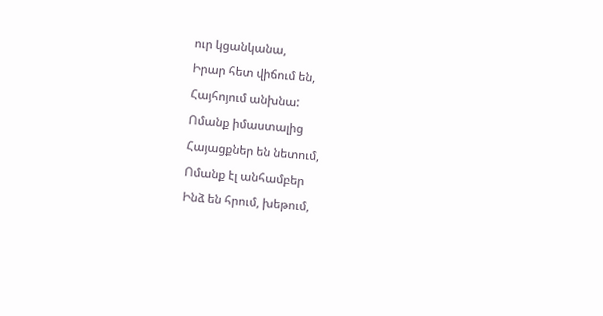ուր կցանկանա,
Իրար հետ վիճում են,
Հայհոյում անխնա:
Ոմանք իմաստալից
Հայացքներ են նետում,
Ոմանք էլ անհամբեր
Ինձ են հրում, խեթում,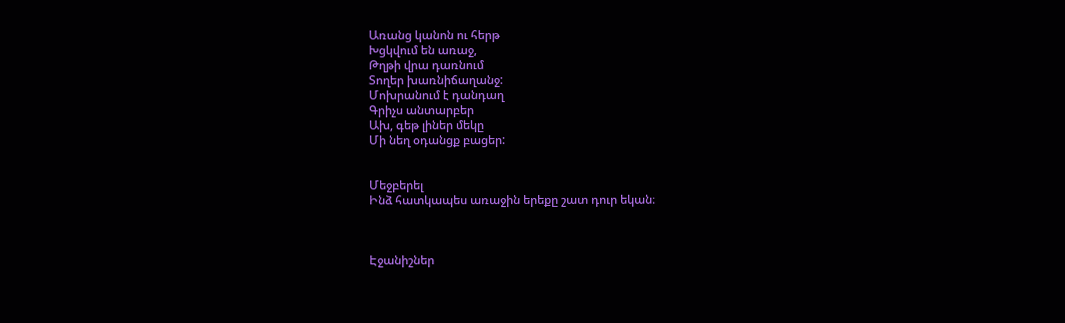Առանց կանոն ու հերթ
Խցկվում են առաջ,
Թղթի վրա դառնում
Տողեր խառնիճաղանջ:
Մոխրանում է դանդաղ
Գրիչս անտարբեր
Ախ, գեթ լիներ մեկը
Մի նեղ օդանցք բացեր:


Մեջբերել
Ինձ հատկապես առաջին երեքը շատ դուր եկան։



Էջանիշներ